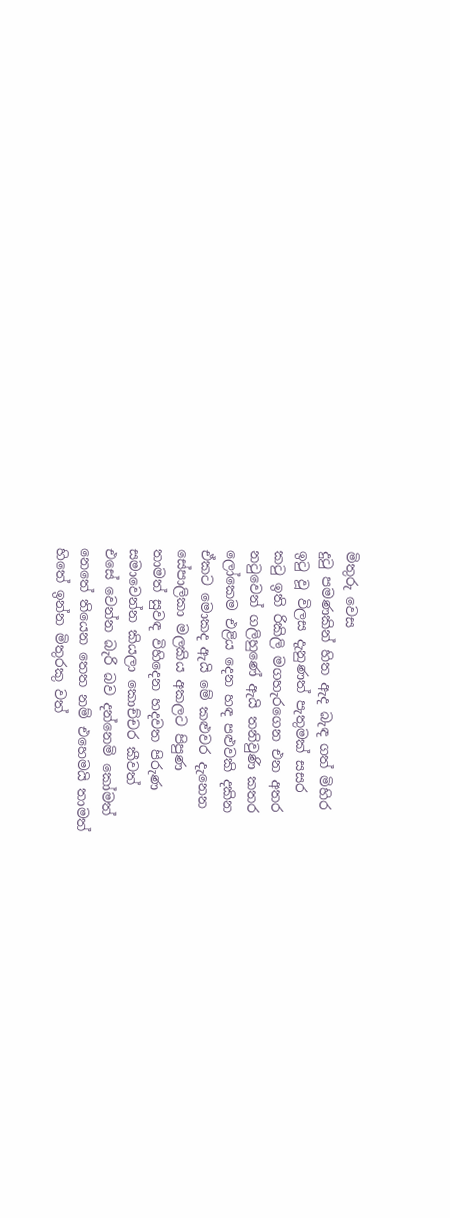මිතුරු වෙස
දුටු පමණකින් හිත ඇද බැඳ ගත් මිහිර
ඉටු වූ විලස දැනුණත් පැතුමක් සසර
කටු ඉති රිකිලි මගහැරගෙන එන අතර
නටුවෙන් ගලිහුණේ ඇයි තනිවුණි කතර
ලෝකෙම එළිය දෙන හඳ පළුවකි දකින
ඒකට මොකද ඇයි මේ කළුවර දැනෙන
සේපාලිකා මලකිය අකලට පිපුණ
තාමත් සුවඳ විහිදෙන හදවත පිරුණ
සමාවෙන්න කියලා කොච්චර කීවත්
එසේ වෙන්න බැරි බව දන්නෙමි කෝමත්
නෙතේ තියෙන තෙත නම් එහෙමයි තාමත්
හිතේ ඉන්න මිතුරකු වත්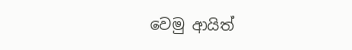වෙමු ආයිත්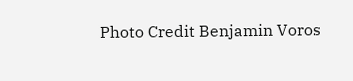Photo Credit Benjamin Voros